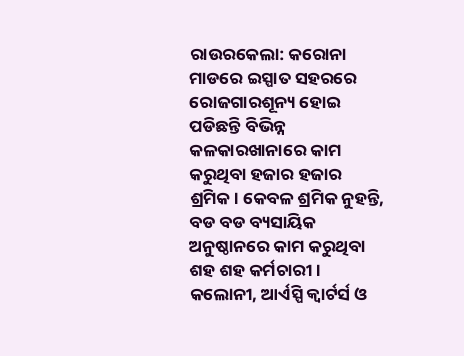ରାଉରକେଲା: କରୋନା ମାଡରେ ଇସ୍ପାତ ସହରରେ ରୋଜଗାରଶୂନ୍ୟ ହୋଇ ପଡିଛନ୍ତି ବିଭିନ୍ନ କଳକାରଖାନାରେ କାମ କରୁଥିବା ହଜାର ହଜାର ଶ୍ରମିକ। କେବଳ ଶ୍ରମିକ ନୁହନ୍ତି, ବଡ ବଡ ବ୍ୟସାୟିକ ଅନୁଷ୍ଠାନରେ କାମ କରୁଥିବା ଶହ ଶହ କର୍ମଚାରୀ। କଲୋନୀ, ଆର୍ଏସ୍ପି କ୍ବାର୍ଟର୍ସ ଓ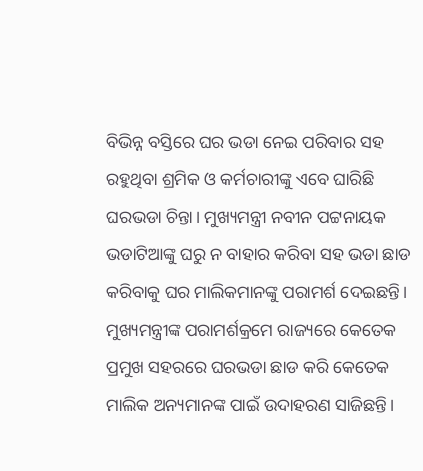ବିଭିନ୍ନ ବସ୍ତିରେ ଘର ଭଡା ନେଇ ପରିବାର ସହ ରହୁଥିବା ଶ୍ରମିକ ଓ କର୍ମଚାରୀଙ୍କୁ ଏବେ ଘାରିଛି ଘରଭଡା ଚିନ୍ତା। ମୁଖ୍ୟମନ୍ତ୍ରୀ ନବୀନ ପଟ୍ଟନାୟକ ଭଡାଟିଆଙ୍କୁ ଘରୁ ନ ବାହାର କରିବା ସହ ଭଡା ଛାଡ କରିବାକୁ ଘର ମାଲିକମାନଙ୍କୁ ପରାମର୍ଶ ଦେଇଛନ୍ତି। ମୁଖ୍ୟମନ୍ତ୍ରୀଙ୍କ ପରାମର୍ଶକ୍ରମେ ରାଜ୍ୟରେ କେତେକ ପ୍ରମୁଖ ସହରରେ ଘରଭଡା ଛାଡ କରି କେତେକ ମାଲିକ ଅନ୍ୟମାନଙ୍କ ପାଇଁ ଉଦାହରଣ ସାଜିଛନ୍ତି।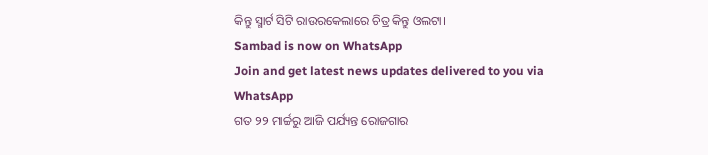କିନ୍ତୁ ସ୍ମାର୍ଟ ସିଟି ରାଉରକେଲାରେ ଚିତ୍ର କିନ୍ତୁ ଓଲଟା।
Sambad is now on WhatsApp
Join and get latest news updates delivered to you via WhatsApp
ଗତ ୨୨ ମାର୍ଚ୍ଚରୁ ଆଜି ପର୍ଯ୍ୟନ୍ତ ରୋଜଗାର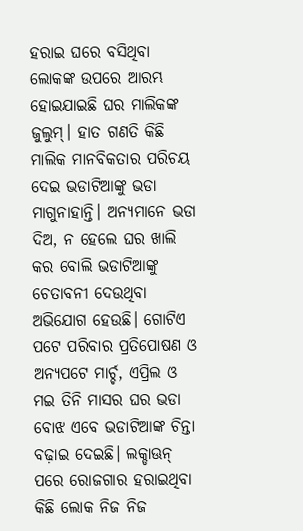ହରାଇ ଘରେ ବସିଥିବା ଲୋକଙ୍କ ଉପରେ ଆରମ୍ଭ ହୋଇଯାଇଛି ଘର ମାଲିକଙ୍କ ଜୁଲୁମ୍। ହାତ ଗଣତି କିଛି ମାଲିକ ମାନବିକତାର ପରିଚୟ ଦେଇ ଭଡାଟିଆଙ୍କୁ ଭଡା ମାଗୁନାହାନ୍ତି। ଅନ୍ୟମାନେ ଭଡା ଦିଅ, ନ ହେଲେ ଘର ଖାଲି କର ବୋଲି ଭଡାଟିଆଙ୍କୁ ଚେତାବନୀ ଦେଉଥିବା ଅଭିଯୋଗ ହେଉଛି। ଗୋଟିଏ ପଟେ ପରିବାର ପ୍ରତିପୋଷଣ ଓ ଅନ୍ୟପଟେ ମାର୍ଚ୍ଚ, ଏପ୍ରିଲ ଓ ମଇ ତିନି ମାସର ଘର ଭଡା ବୋଝ ଏବେ ଭଡାଟିଆଙ୍କ ଚିନ୍ତା ବଢ଼ାଇ ଦେଇଛି। ଲକ୍ଡାଊନ୍ ପରେ ରୋଜଗାର ହରାଇଥିବା କିଛି ଲୋକ ନିଜ ନିଜ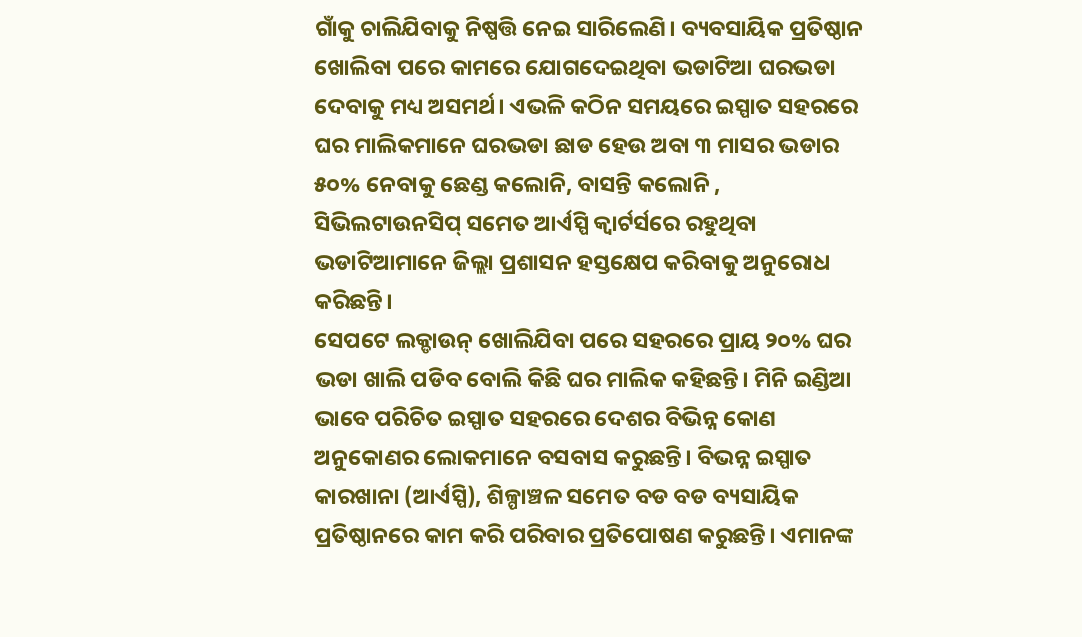ଗାଁକୁ ଚାଲିଯିବାକୁ ନିଷ୍ପତ୍ତି ନେଇ ସାରିଲେଣି। ବ୍ୟବସାୟିକ ପ୍ରତିଷ୍ଠାନ ଖୋଲିବା ପରେ କାମରେ ଯୋଗଦେଇଥିବା ଭଡାଟିଆ ଘରଭଡା ଦେବାକୁ ମଧ୍ୟ ଅସମର୍ଥ। ଏଭଳି କଠିନ ସମୟରେ ଇସ୍ପାତ ସହରରେ ଘର ମାଲିକମାନେ ଘରଭଡା ଛାଡ ହେଉ ଅବା ୩ ମାସର ଭଡାର ୫୦% ନେବାକୁ ଛେଣ୍ଡ କଲୋନି, ବାସନ୍ତି କଲୋନି , ସିଭିଲଟାଉନସିପ୍ ସମେତ ଆର୍ଏସ୍ପି କ୍ବାର୍ଟର୍ସରେ ରହୁଥିବା ଭଡାଟିଆମାନେ ଜିଲ୍ଲା ପ୍ରଶାସନ ହସ୍ତକ୍ଷେପ କରିବାକୁ ଅନୁରୋଧ କରିଛନ୍ତି।
ସେପଟେ ଲକ୍ଡାଉନ୍ ଖୋଲିଯିବା ପରେ ସହରରେ ପ୍ରାୟ ୨୦% ଘର ଭଡା ଖାଲି ପଡିବ ବୋଲି କିଛି ଘର ମାଲିକ କହିଛନ୍ତି। ମିନି ଇଣ୍ଡିଆ ଭାବେ ପରିଚିତ ଇସ୍ପାତ ସହରରେ ଦେଶର ବିଭିନ୍ନ କୋଣ ଅନୁକୋଣର ଲୋକମାନେ ବସବାସ କରୁଛନ୍ତି। ବିଭନ୍ନ ଇସ୍ପାତ କାରଖାନା (ଆର୍ଏସ୍ପି), ଶିଳ୍ପାଞ୍ଚଳ ସମେତ ବଡ ବଡ ବ୍ୟସାୟିକ ପ୍ରତିଷ୍ଠାନରେ କାମ କରି ପରିବାର ପ୍ରତିପୋଷଣ କରୁଛନ୍ତି। ଏମାନଙ୍କ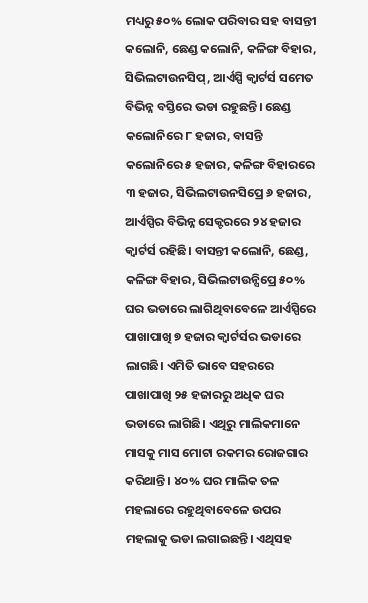ମଧ୍ୟରୁ ୫୦% ଲୋକ ପରିବାର ସହ ବାସନ୍ତୀ କଲୋନି, ଛେଣ୍ଡ କଲୋନି, କଳିଙ୍ଗ ବିହାର, ସିଭିଲଟାଉନସିପ୍, ଆର୍ଏସ୍ପି କ୍ବାର୍ଟର୍ସ ସମେତ ବିଭିନ୍ନ ବସ୍ତିରେ ଭଡା ରହୁଛନ୍ତି। ଛେଣ୍ଡ କଲୋନିରେ ୮ ହଜାର, ବାସନ୍ତି କଲୋନିରେ ୫ ହଜାର, କଳିଙ୍ଗ ବିହାରରେ ୩ ହଜାର, ସିଭିଲଟାଉନସିପ୍ରେ ୬ ହଜାର, ଆର୍ଏସ୍ପିର ବିଭିନ୍ନ ସେକ୍ଟରରେ ୨୪ ହଜାର କ୍ବାର୍ଟର୍ସ ରହିଛି। ବାସନ୍ତୀ କଲୋନି, ଛେଣ୍ଡ, କଳିଙ୍ଗ ବିହାର, ସିଭିଲଟାଉନ୍ସିପ୍ରେ ୫୦% ଘର ଭଡାରେ ଲାଗିଥିବାବେଳେ ଆର୍ଏସ୍ପିରେ ପାଖାପାଖି ୭ ହଜାର କ୍ବାର୍ଟର୍ସର ଭଡାରେ ଲାଗଛି। ଏମିତି ଭାବେ ସହରରେ ପାଖାପାଖି ୨୫ ହଜାରରୁ ଅଧିକ ଘର ଭଡାରେ ଲାଗିଛି। ଏଥିରୁ ମାଲିକମାନେ ମାସକୁ ମାସ ମୋଟା ରକମର ରୋଜଗାର କରିଥାନ୍ତି। ୪୦% ଘର ମାଲିକ ତଳ ମହଲାରେ ରହୁଥିବାବେଳେ ଉପର ମହଲାକୁ ଭଡା ଲଗାଇଛନ୍ତି। ଏଥିସହ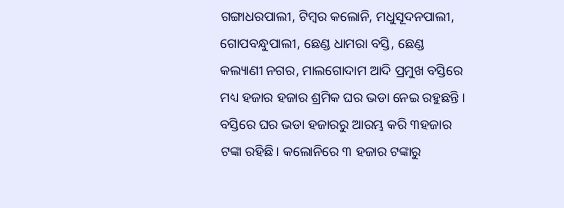ଗଙ୍ଗାଧରପାଲୀ, ଟିମ୍ବର କଲୋନି, ମଧୁସୂଦନପାଲୀ, ଗୋପବନ୍ଧୁପାଲୀ, ଛେଣ୍ଡ ଧାମରା ବସ୍ତି, ଛେଣ୍ଡ କଲ୍ୟାଣୀ ନଗର, ମାଲଗୋଦାମ ଆଦି ପ୍ରମୁଖ ବସ୍ତିରେ ମଧ୍ୟ ହଜାର ହଜାର ଶ୍ରମିକ ଘର ଭଡା ନେଇ ରହୁଛନ୍ତି। ବସ୍ତିରେ ଘର ଭଡା ହଜାରରୁ ଆରମ୍ଭ କରି ୩ହଜାର ଟଙ୍କା ରହିଛି। କଲୋନିରେ ୩ ହଜାର ଟଙ୍କାରୁ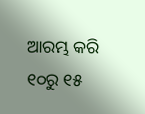ଆରମ୍ଭ କରି ୧୦ରୁ ୧୫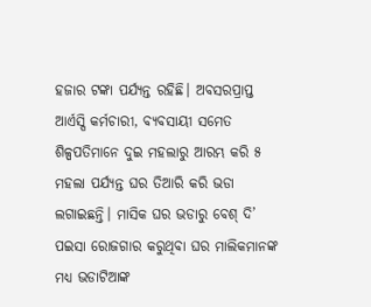ହଜାର ଟଙ୍କା ପର୍ଯ୍ୟନ୍ତ ରହିଛି। ଅବସରପ୍ରାପ୍ତ ଆର୍ଏସ୍ପି କର୍ମଚାରୀ, ବ୍ୟବସାୟୀ ସମେତ ଶିଳ୍ପପତିମାନେ ଦୁଇ ମହଲାରୁ ଆରମ୍ଭ କରି ୫ ମହଲା ପର୍ଯ୍ୟନ୍ତ ଘର ତିଆରି କରି ଭଡା ଲଗାଇଛନ୍ତି। ମାସିକ ଘର ଭଡାରୁ ବେଶ୍ ଦି’ ପଇସା ରୋଜଗାର କରୁଥିବା ଘର ମାଲିକମାନଙ୍କ ମଧ୍ୟ ଭଡାଟିଆଙ୍କ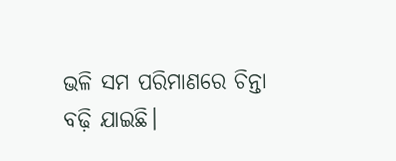ଭଳି ସମ ପରିମାଣରେ ଚିନ୍ତା ବଢ଼ି ଯାଇଛି।